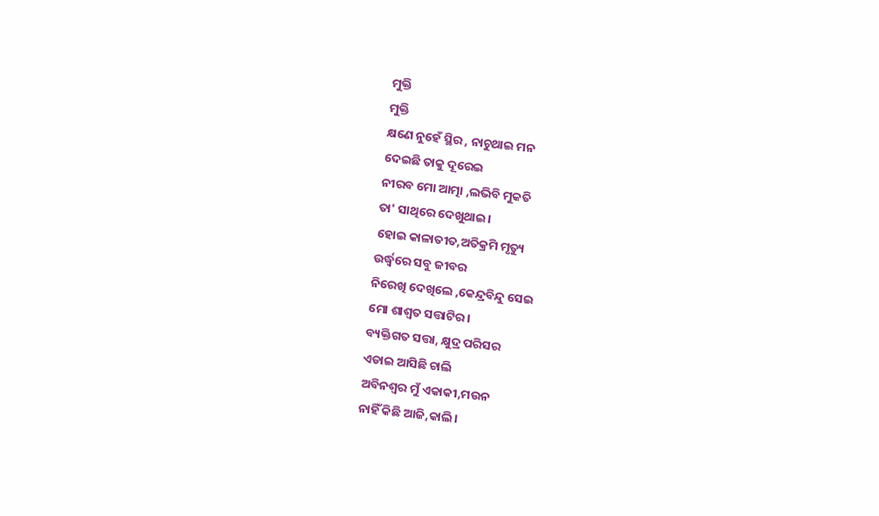ମୁକ୍ତି
ମୁକ୍ତି
କ୍ଷଣେ ନୁହେଁ ସ୍ଥିର , ନାଚୁଥାଇ ମନ
ଦେଇଛି ତାକୁ ଦୂରେଇ
ନୀରବ ମୋ ଆତ୍ମା ,ଲଭିବି ମୁକତି
ତା' ସାଥିରେ ଦେଖୁଥାଇ।
ହୋଇ କାଳାତୀତ,ଅତିକ୍ରମି ମୃତ୍ୟୁ
ଉର୍ଦ୍ଧ୍ବରେ ସବୁ ଜୀବର
ନିରେଖି ଦେଖିଲେ ,କେନ୍ଦ୍ରବିନ୍ଦୁ ସେଇ
ମୋ ଶାଶ୍ବତ ସତ୍ତାଟିର।
ବ୍ୟକ୍ତିଗତ ସତ୍ତା, କ୍ଷୁଦ୍ର ପରିସର
ଏଡାଇ ଆସିଛି ଚାଲି
ଅବିନଶ୍ବର ମୁଁ ଏକାକୀ,ମଉନ
ନାହିଁ କିଛି ଆଜି,କାଲି।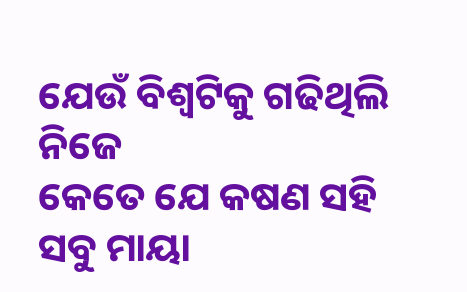ଯେଉଁ ବିଶ୍ଵଟିକୁ ଗଢିଥିଲି ନିଜେ
କେତେ ଯେ କଷଣ ସହି
ସବୁ ମାୟା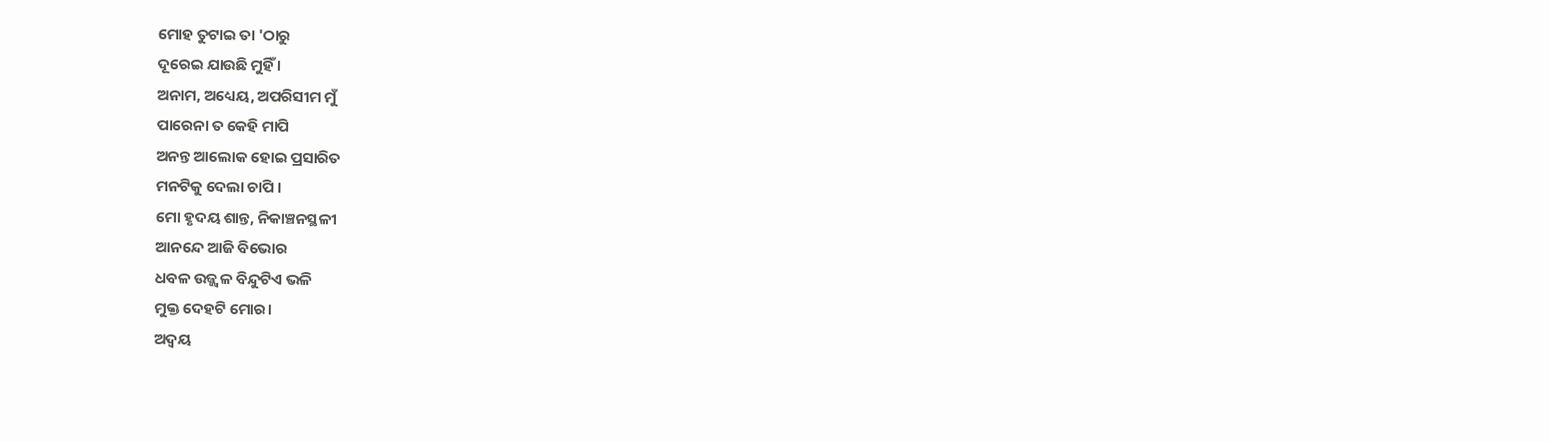ମୋହ ତୁଟାଇ ତା 'ଠାରୁ
ଦୂରେଇ ଯାଉଛି ମୁହିଁ ।
ଅନାମ, ଅଧ୍ୟେୟ, ଅପରିସୀମ ମୁଁ
ପାରେନା ତ କେହି ମାପି
ଅନନ୍ତ ଆଲୋକ ହୋଇ ପ୍ରସାରିତ
ମନଟିକୁ ଦେଲା ଚାପି ।
ମୋ ହୃଦୟ ଶାନ୍ତ, ନିକାଞ୍ଚନସ୍ଥଳୀ
ଆନନ୍ଦେ ଆଜି ବିଭୋର
ଧବଳ ଉଜ୍ଜ୍ବଳ ବିନ୍ଦୁଟିଏ ଭଳି
ମୁକ୍ତ ଦେହଟି ମୋର।
ଅଦ୍ୱୟ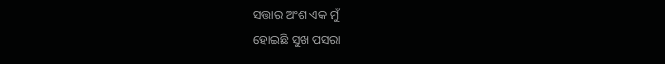ସତ୍ତାର ଅଂଶ ଏକ ମୁଁ
ହୋଇଛି ସୁଖ ପସରା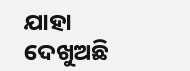ଯାହା ଦେଖୁଅଛି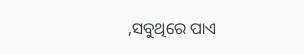,ସବୁଥିରେ ପାଏ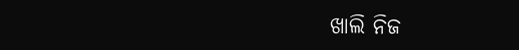ଖାଲି ନିଜ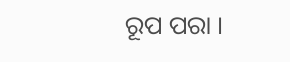ରୂପ ପରା ।